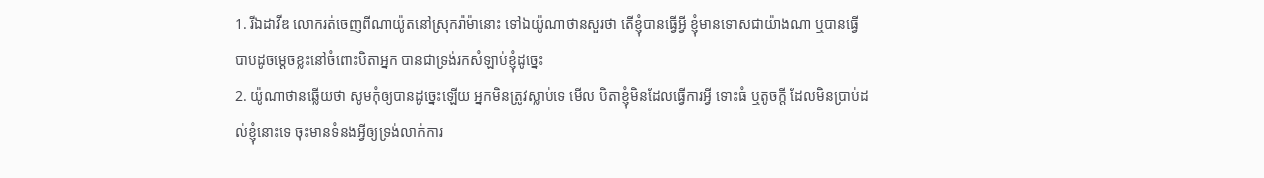1. រីឯដាវីឌ លោករត់ចេញពីណាយ៉ូតនៅស្រុករ៉ាម៉ានោះ ទៅឯយ៉ូណាថានសួរថា តើខ្ញុំបានធ្វើអ្វី ខ្ញុំមានទោសជាយ៉ាងណា ឬបានធ្វើបាបដូចម្តេចខ្លះនៅចំពោះបិតាអ្នក បានជាទ្រង់រកសំឡាប់ខ្ញុំដូច្នេះ
2. យ៉ូណាថានឆ្លើយថា សូមកុំឲ្យបានដូច្នេះឡើយ អ្នកមិនត្រូវស្លាប់ទេ មើល បិតាខ្ញុំមិនដែលធ្វើការអ្វី ទោះធំ ឬតូចក្តី ដែលមិនប្រាប់ដល់ខ្ញុំនោះទេ ចុះមានទំនងអ្វីឲ្យទ្រង់លាក់ការ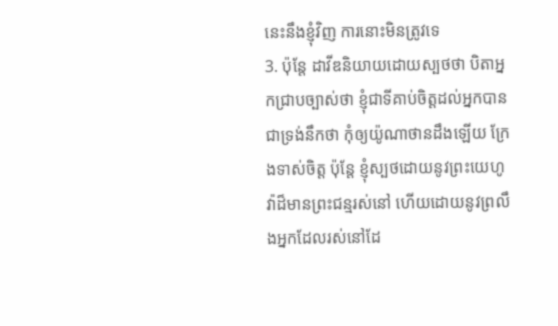នេះនឹងខ្ញុំវិញ ការនោះមិនត្រូវទេ
3. ប៉ុន្តែ ដាវីឌនិយាយដោយស្បថថា បិតាអ្នកជ្រាបច្បាស់ថា ខ្ញុំជាទីគាប់ចិត្តដល់អ្នកបានជាទ្រង់នឹកថា កុំឲ្យយ៉ូណាថានដឹងឡើយ ក្រែងទាស់ចិត្ត ប៉ុន្តែ ខ្ញុំស្បថដោយនូវព្រះយេហូវ៉ាដ៏មានព្រះជន្មរស់នៅ ហើយដោយនូវព្រលឹងអ្នកដែលរស់នៅដែ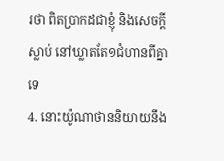រថា ពិតប្រាកដជាខ្ញុំ និងសេចក្តីស្លាប់ នៅឃ្លាតតែ១ជំហានពីគ្នាទេ
4. នោះយ៉ូណាថាននិយាយនឹង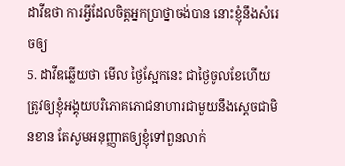ដាវីឌថា ការអ្វីដែលចិត្តអ្នកប្រាថ្នាចង់បាន នោះខ្ញុំនឹងសំរេចឲ្យ
5. ដាវីឌឆ្លើយថា មើល ថ្ងៃស្អែកនេះ ជាថ្ងៃចូលខែហើយ ត្រូវឲ្យខ្ញុំអង្គុយបរិភោគភោជនាហារជាមួយនឹងស្តេចជាមិនខាន តែសូមអនុញ្ញាតឲ្យខ្ញុំទៅពួនលាក់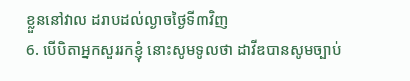ខ្លួននៅវាល ដរាបដល់ល្ងាចថ្ងៃទី៣វិញ
6. បើបិតាអ្នកសួររកខ្ញុំ នោះសូមទូលថា ដាវីឌបានសូមច្បាប់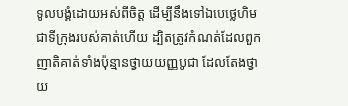ទូលបង្គំដោយអស់ពីចិត្ត ដើម្បីនឹងទៅឯបេថ្លេហិម ជាទីក្រុងរបស់គាត់ហើយ ដ្បិតត្រូវកំណត់ដែលពួកញាតិគាត់ទាំងប៉ុន្មានថ្វាយយញ្ញបូជា ដែលតែងថ្វាយ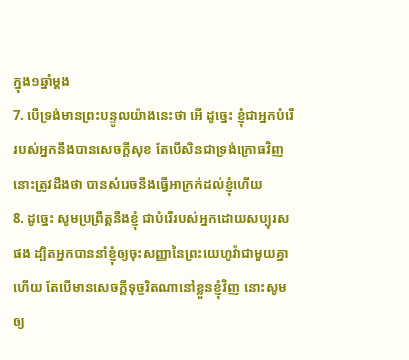ក្នុង១ឆ្នាំម្តង
7. បើទ្រង់មានព្រះបន្ទូលយ៉ាងនេះថា អើ ដូច្នេះ ខ្ញុំជាអ្នកបំរើរបស់អ្នកនឹងបានសេចក្តីសុខ តែបើសិនជាទ្រង់ក្រោធវិញ នោះត្រូវដឹងថា បានសំរេចនឹងធ្វើអាក្រក់ដល់ខ្ញុំហើយ
8. ដូច្នេះ សូមប្រព្រឹត្តនឹងខ្ញុំ ជាបំរើរបស់អ្នកដោយសប្បុរសផង ដ្បិតអ្នកបាននាំខ្ញុំឲ្យចុះសញ្ញានៃព្រះយេហូវ៉ាជាមួយគ្នាហើយ តែបើមានសេចក្តីទុច្ចរិតណានៅខ្លួនខ្ញុំវិញ នោះសូមឲ្យ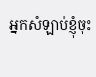អ្នកសំឡាប់ខ្ញុំចុះ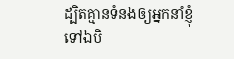ដ្បិតគ្មានទំនងឲ្យអ្នកនាំខ្ញុំទៅឯបិ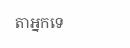តាអ្នកទេ